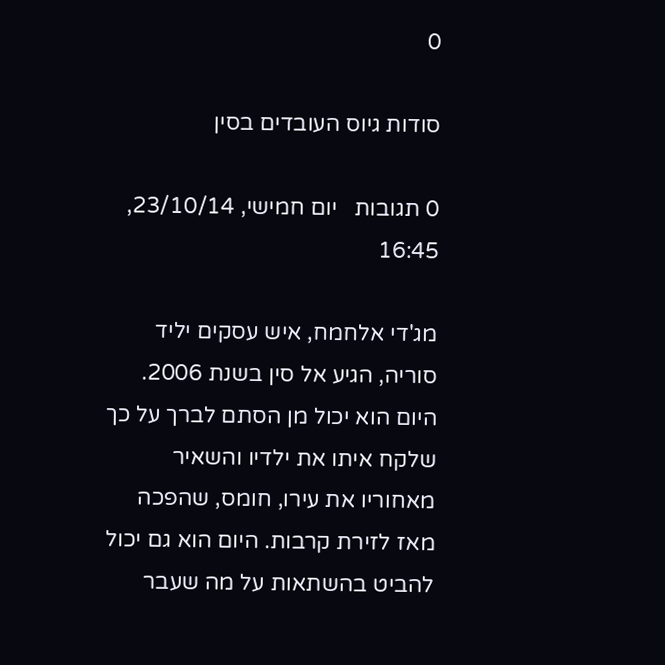0

סודות גיוס העובדים בסין

0 תגובות   יום חמישי, 23/10/14, 16:45

מג'די אלחמח, איש עסקים יליד סוריה, הגיע אל סין בשנת 2006. היום הוא יכול מן הסתם לברך על כך שלקח איתו את ילדיו והשאיר מאחוריו את עירו, חומס, שהפכה מאז לזירת קרבות. היום הוא גם יכול להביט בהשתאות על מה שעבר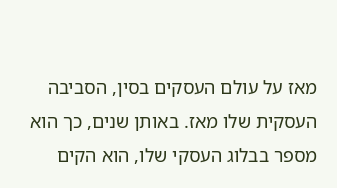מאז על עולם העסקים בסין, הסביבה העסקית שלו מאז. באותן שנים, כך הוא מספר בבלוג העסקי שלו, הוא הקים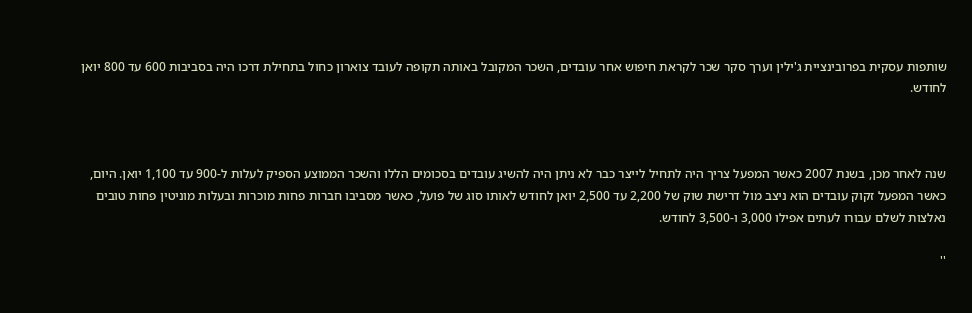שותפות עסקית בפרובינציית ג'ילין וערך סקר שכר לקראת חיפוש אחר עובדים, השכר המקובל באותה תקופה לעובד צוארון כחול בתחילת דרכו היה בסביבות 600 עד 800 יואן לחודש.



שנה לאחר מכן, בשנת 2007 כאשר המפעל צריך היה לתחיל לייצר כבר לא ניתן היה להשיג עובדים בסכומים הללו והשכר הממוצע הספיק לעלות ל-900 עד 1,100 יואן. היום, כאשר המפעל זקוק עובדים הוא ניצב מול דרישת שוק של 2,200 עד 2,500 יואן לחודש לאותו סוג של פועל, כאשר מסביבו חברות פחות מוכרות ובעלות מוניטין פחות טובים נאלצות לשלם עבורו לעתים אפילו 3,000 ו-3,500 לחודש.

''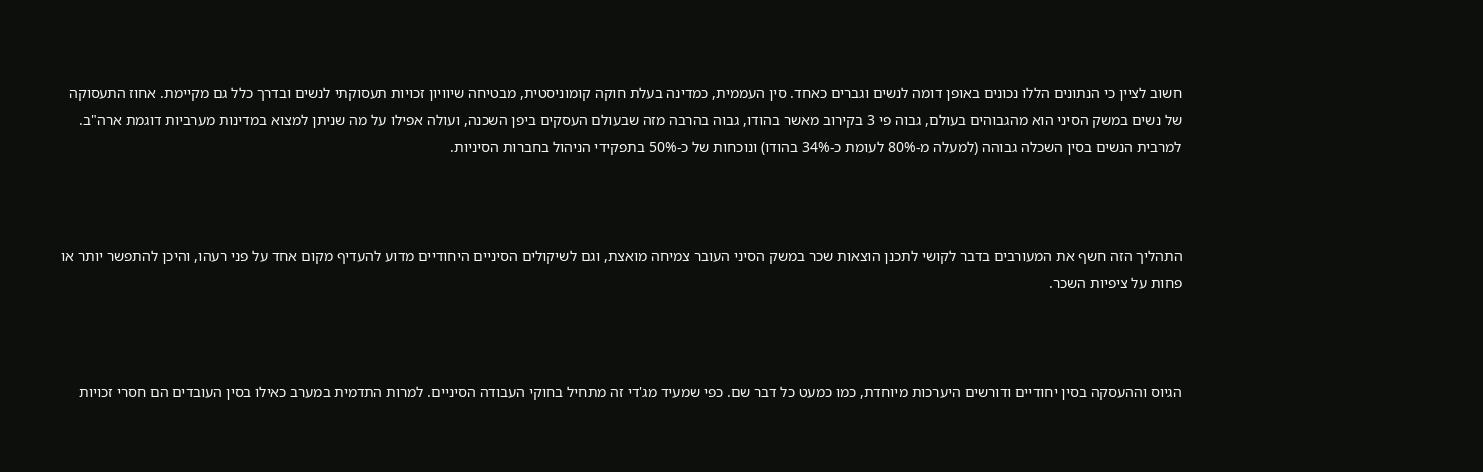חשוב לציין כי הנתונים הללו נכונים באופן דומה לנשים וגברים כאחד. סין העממית, כמדינה בעלת חוקה קומוניסטית, מבטיחה שיוויון זכויות תעסוקתי לנשים ובדרך כלל גם מקיימת. אחוז התעסוקה של נשים במשק הסיני הוא מהגבוהים בעולם, גבוה פי 3 בקירוב מאשר בהודו, גבוה בהרבה מזה שבעולם העסקים ביפן השכנה, ועולה אפילו על מה שניתן למצוא במדינות מערביות דוגמת ארה"ב. למרבית הנשים בסין השכלה גבוהה (למעלה מ-80% לעומת כ-34% בהודו) ונוכחות של כ-50% בתפקידי הניהול בחברות הסיניות.



התהליך הזה חשף את המעורבים בדבר לקושי לתכנן הוצאות שכר במשק הסיני העובר צמיחה מואצת, וגם לשיקולים הסיניים היחודיים מדוע להעדיף מקום אחד על פני רעהו, והיכן להתפשר יותר או פחות על ציפיות השכר.



הגיוס וההעסקה בסין יחודיים ודורשים היערכות מיוחדת, כמו כמעט כל דבר שם. כפי שמעיד מג'די זה מתחיל בחוקי העבודה הסיניים. למרות התדמית במערב כאילו בסין העובדים הם חסרי זכויות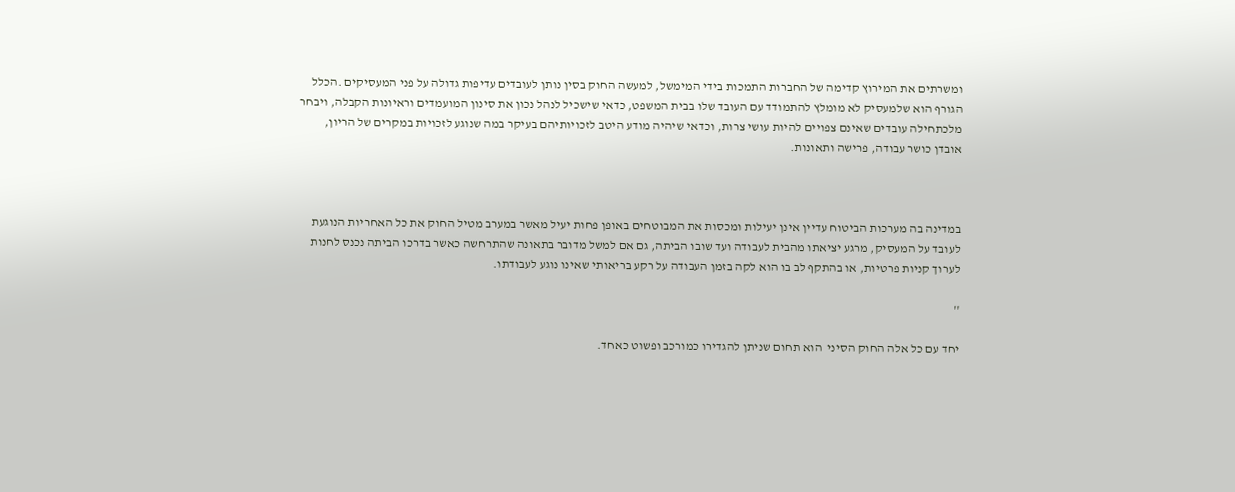ומשרתים את המירוץ קדימה של החברות התמכות בידי המימשל, למעשה החוק בסין נותן לעובדים עדיפות גדולה על פני המעסיקים .הכלל הגורף הוא שלמעסיק לא מומלץ להתמודד עם העובד שלו בבית המשפט, כדאי שישכיל לנהל נכון את סינון המועמדים וראיונות הקבלה, ויבחר מלכתחילה עובדים שאינם צפויים להיות עושי צרות, וכדאי שיהיה מודע היטב לזכויותיהם בעיקר במה שנוגע לזכויות במקרים של הריון, אובדן כושר עבודה, פרישה ותאונות.



במדינה בה מערכות הביטוח עדיין אינן יעילות ומכסות את המבוטחים באופן פחות יעיל מאשר במערב מטיל החוק את כל האחריות הנוגעת לעובד על המעסיק, מרגע יציאתו מהבית לעבודה ועד שובו הביתה, גם אם למשל מדובר בתאונה שהתרחשה כאשר בדרכו הביתה נכנס לחנות לערוך קניות פרטיות, או בהתקף לב בו הוא לקה בזמן העבודה על רקע בריאותי שאינו נוגע לעבודתו.

''

יחד עם כל אלה החוק הסיני  הוא תחום שניתן להגדירו כמורכב ופשוט כאחד.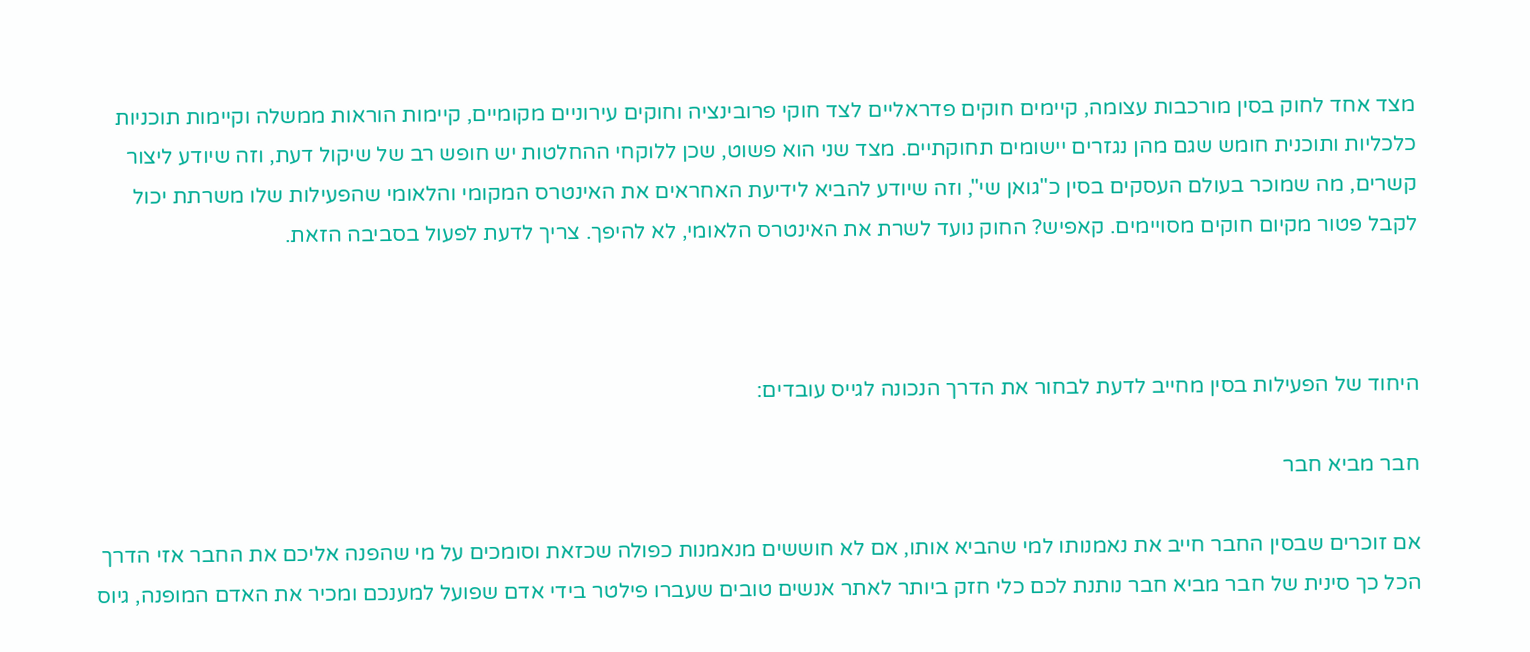מצד אחד לחוק בסין מורכבות עצומה, קיימים חוקים פדראליים לצד חוקי פרובינציה וחוקים עירוניים מקומיים, קיימות הוראות ממשלה וקיימות תוכניות כלכליות ותוכנית חומש שגם מהן נגזרים יישומים תחוקתיים. מצד שני הוא פשוט, שכן ללוקחי ההחלטות יש חופש רב של שיקול דעת, וזה שיודע ליצור קשרים, מה שמוכר בעולם העסקים בסין כ"גואן שי", וזה שיודע להביא לידיעת האחראים את האינטרס המקומי והלאומי שהפעילות שלו משרתת יכול לקבל פטור מקיום חוקים מסויימים. קאפיש? החוק נועד לשרת את האינטרס הלאומי, לא להיפך. צריך לדעת לפעול בסביבה הזאת.



היחוד של הפעילות בסין מחייב לדעת לבחור את הדרך הנכונה לגייס עובדים:

חבר מביא חבר

אם זוכרים שבסין החבר חייב את נאמנותו למי שהביא אותו, אם לא חוששים מנאמנות כפולה שכזאת וסומכים על מי שהפנה אליכם את החבר אזי הדרך הכל כך סינית של חבר מביא חבר נותנת לכם כלי חזק ביותר לאתר אנשים טובים שעברו פילטר בידי אדם שפועל למענכם ומכיר את האדם המופנה, גיוס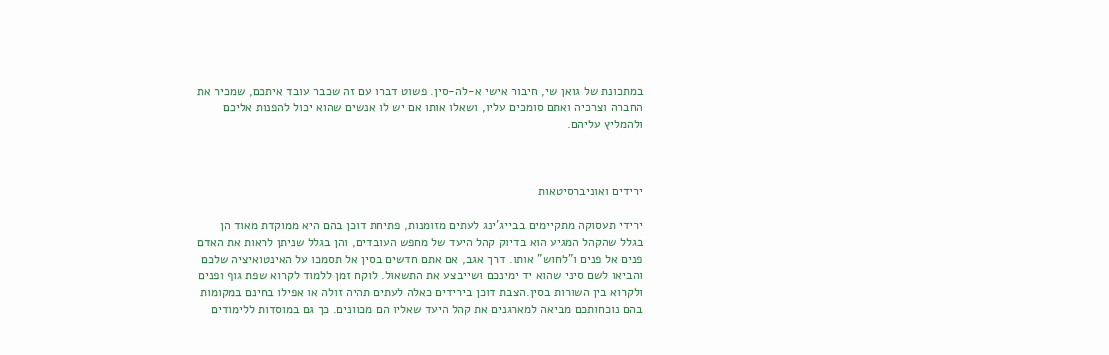במתכונת של גואן שי, חיבור אישי א-לה-סין. פשוט דברו עם זה שכבר עובד איתכם, שמכיר את החברה וצרכיה ואתם סומכים עליו, ושאלו אותו אם יש לו אנשים שהוא יכול להפנות אליכם ולהמליץ עליהם.



ירידים ואוניברסיטאות

ירידי תעסוקה מתקיימים בבייג'ינג לעתים מזומנות, פתיחת דוכן בהם היא ממוקדת מאוד הן בגלל שהקהל המגיע הוא בדיוק קהל היעד של מחפש העובדים, והן בגלל שניתן לראות את האדם פנים אל פנים ו"לחוש" אותו. דרך אגב, אם אתם חדשים בסין אל תסמכו על האינטואיציה שלכם והביאו לשם סיני שהוא יד ימינכם ושייבצע את התשאול. לוקח זמן ללמוד לקרוא שפת גוף ופנים ולקרוא בין השורות בסין.הצבת דוכן בירידים כאלה לעתים תהיה זולה או אפילו בחינם במקומות בהם נוכחותכם מביאה למארגנים את קהל היעד שאליו הם מכוונים. כך גם במוסדות ללימודים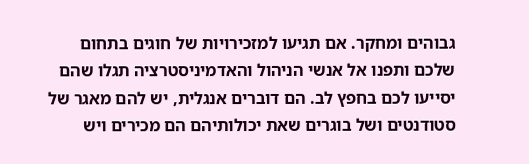גבוהים ומחקר. אם תגיעו למזכירויות של חוגים בתחום שלכם ותפנו אל אנשי הניהול והאדמיניסטרציה תגלו שהם יסייעו לכם בחפץ לב. הם דוברים אנגלית, יש להם מאגר של סטודנטים ושל בוגרים שאת יכולותיהם הם מכירים ויש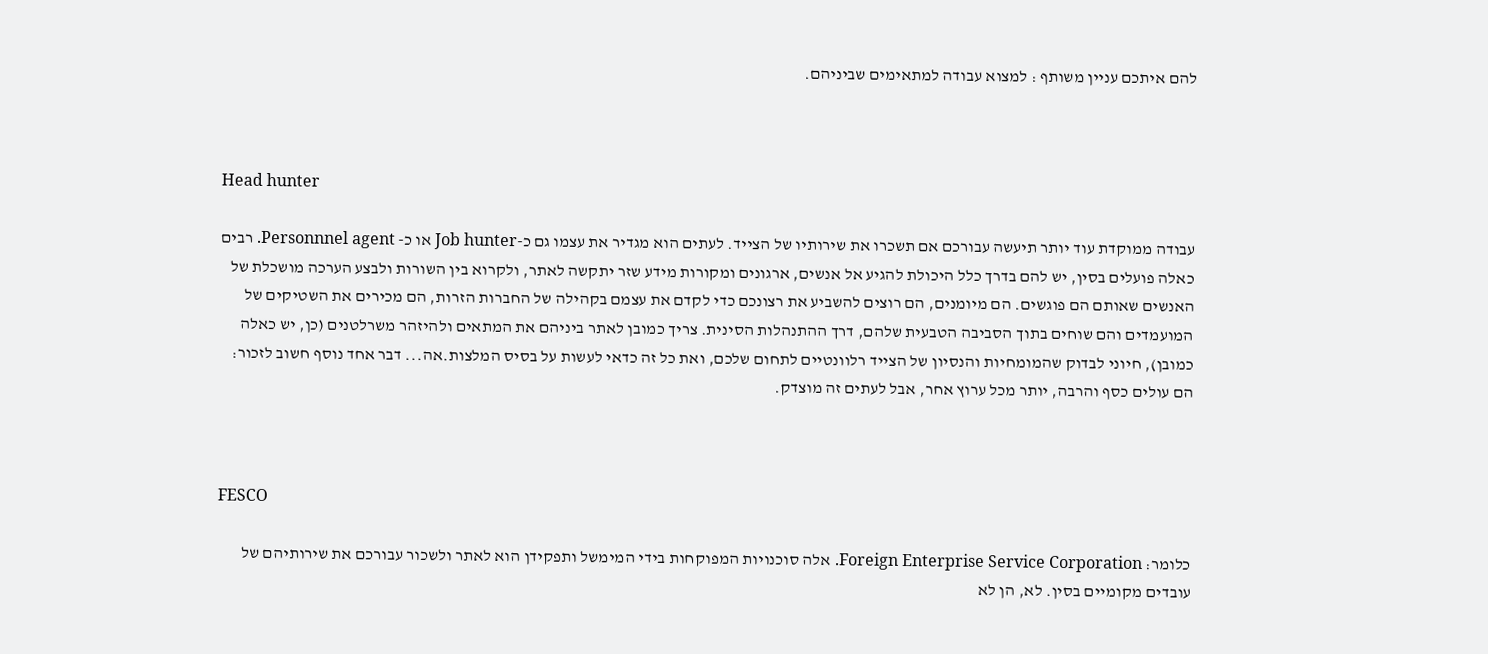להם איתכם עניין משותף : למצוא עבודה למתאימים שביניהם.



Head hunter

עבודה ממוקדת עוד יותר תיעשה עבורכם אם תשכרו את שירותיו של הצייד. לעתים הוא מגדיר את עצמו גם כ-Job hunter או כ- Personnnel agent. רבים כאלה פועלים בסין, יש להם בדרך כלל היכולת להגיע אל אנשים, ארגונים ומקורות מידע שזר יתקשה לאתר, ולקרוא בין השורות ולבצע הערכה מושכלת של האנשים שאותם הם פוגשים. הם מיומנים, הם רוצים להשביע את רצונכם כדי לקדם את עצמם בקהילה של החברות הזרות, הם מכירים את השטיקים של המועמדים והם שוחים בתוך הסביבה הטבעית שלהם, דרך ההתנהלות הסינית. צריך כמובן לאתר ביניהם את המתאים ולהיזהר משרלטנים (כן, יש כאלה כמובן), חיוני לבדוק שהמומחיות והנסיון של הצייד רלוונטיים לתחום שלכם, ואת כל זה כדאי לעשות על בסיס המלצות.אה... דבר אחד נוסף חשוב לזכור: הם עולים כסף והרבה, יותר מכל ערוץ אחר, אבל לעתים זה מוצדק.



FESCO

כלומר: Foreign Enterprise Service Corporation. אלה סוכנויות המפוקחות בידי המימשל ותפקידן הוא לאתר ולשכור עבורכם את שירותיהם של עובדים מקומיים בסין. לא, הן לא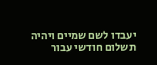יעבדו לשם שמיים ויהיה תשלום חודשי עבור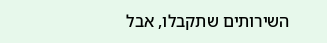השירותים שתקבלו, אבל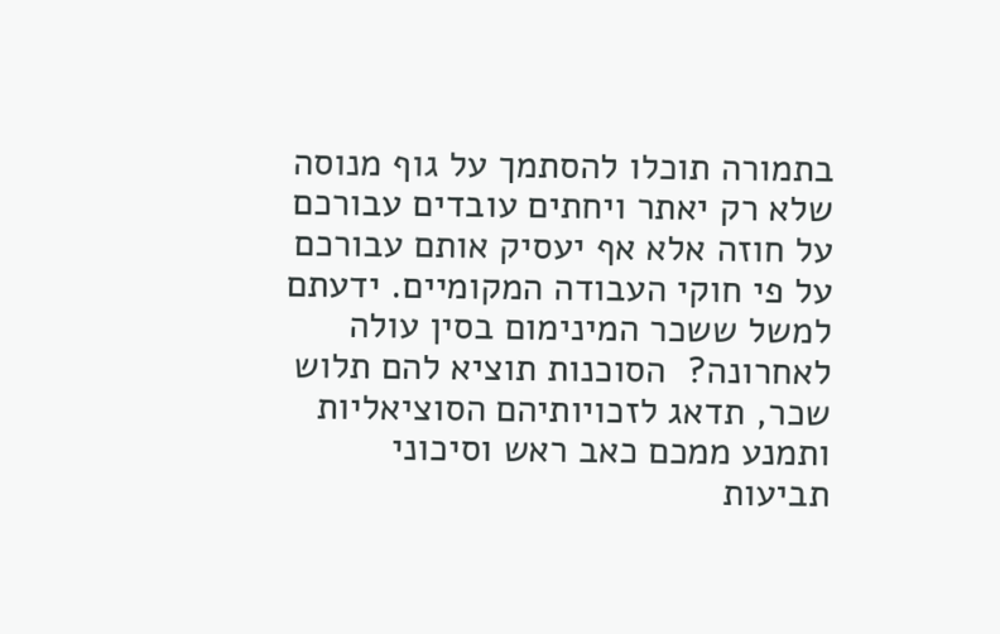בתמורה תוכלו להסתמך על גוף מנוסה שלא רק יאתר ויחתים עובדים עבורכם על חוזה אלא אף יעסיק אותם עבורכם על פי חוקי העבודה המקומיים. ידעתם למשל ששכר המינימום בסין עולה לאחרונה?  הסוכנות תוציא להם תלוש שכר, תדאג לזכויותיהם הסוציאליות ותמנע ממכם כאב ראש וסיכוני תביעות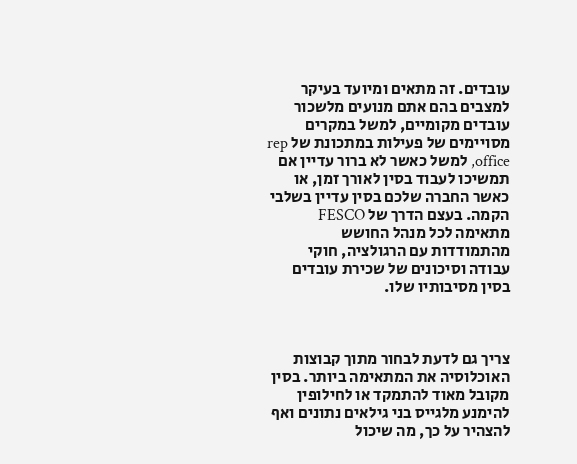עובדים. זה מתאים ומיועד בעיקר למצבים בהם אתם מנועים מלשכור עובדים מקומיים, למשל במקרים מסויימים של פעילות במתכונת של rep office, למשל כאשר לא ברור עדיין אם תמשיכו לעבוד בסין לאורך זמן, או כאשר החברה שלכם בסין עדיין בשלבי הקמה. בעצם הדרך של FESCO מתאימה לכל מנהל החושש מהתמודדות עם הרגולציה, חוקי עבודה וסיכונים של שכירת עובדים בסין מסיבותיו שלו.



צריך גם לדעת לבחור מתוך קבוצות האוכלוסיה את המתאימה ביותר. בסין מקובל מאוד להתמקד או לחילופין להימנע מלגייס בני גילאים נתונים ואף להצהיר על כך, מה שיכול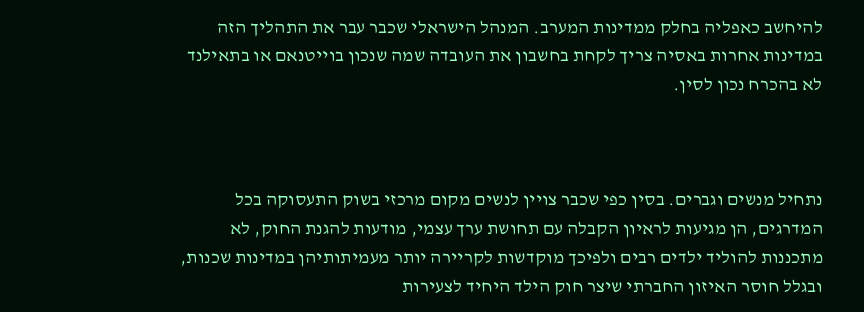להיחשב כאפליה בחלק ממדינות המערב. המנהל הישראלי שכבר עבר את התהליך הזה במדינות אחרות באסיה צריך לקחת בחשבון את העובדה שמה שנכון בוייטנאם או בתאילנד לא בהכרח נכון לסין.



נתחיל מנשים וגברים. בסין כפי שכבר צויין לנשים מקום מרכזי בשוק התעסוקה בכל המדרגים, הן מגיעות לראיון הקבלה עם תחושת ערך עצמי, מודעות להגנת החוק, לא מתכננות להוליד ילדים רבים ולפיכך מוקדשות לקריירה יותר מעמיתותיהן במדינות שכנות, ובגלל חוסר האיזון החברתי שיצר חוק הילד היחיד לצעירות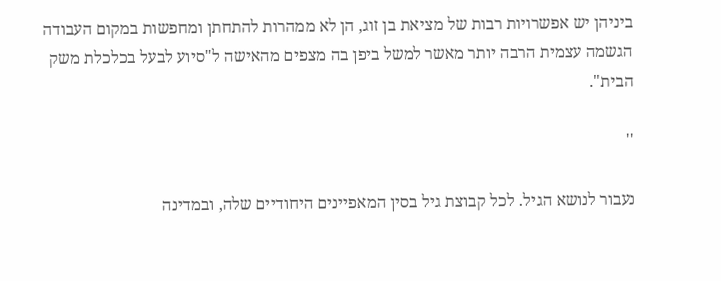ביניהן יש אפשרויות רבות של מציאת בן זוג, הן לא ממהרות להתחתן ומחפשות במקום העבודה הגשמה עצמית הרבה יותר מאשר למשל ביפן בה מצפים מהאישה ל"סיוע לבעל בכלכלת משק הבית".

''

נעבור לנושא הגיל. לכל קבוצת גיל בסין המאפיינים היחודיים שלה, ובמדינה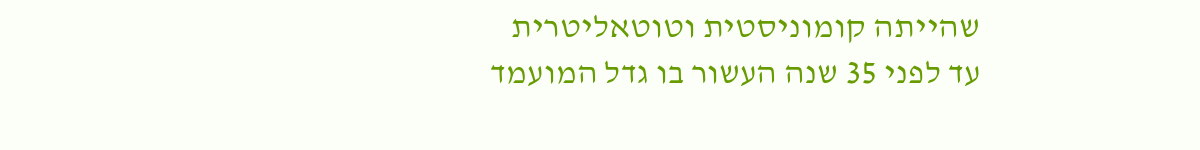שהייתה קומוניסטית וטוטאליטרית עד לפני 35 שנה העשור בו גדל המועמד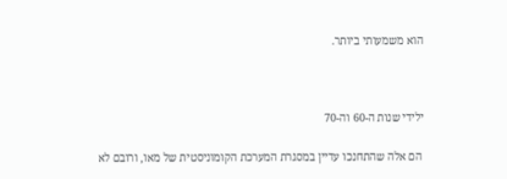הוא משמעותי ביותר.



ילידי שנות ה-60 וה-70

 הם אלה שהתחנכו עדיין במסגרת המערכת הקומוניסטית של מאו, ורובם לא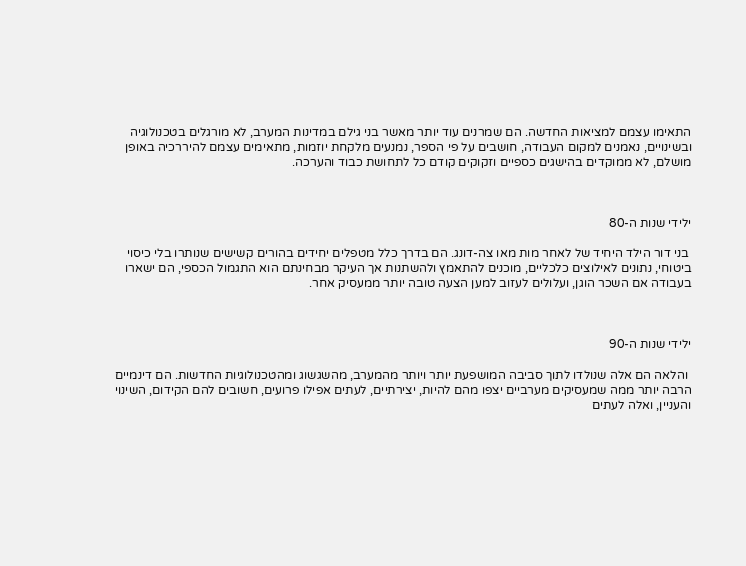התאימו עצמם למציאות החדשה. הם שמרנים עוד יותר מאשר בני גילם במדינות המערב, לא מורגלים בטכנולוגיה ובשינויים, נאמנים למקום העבודה, חושבים על פי הספר, נמנעים מלקחת יוזמות, מתאימים עצמם להיררכיה באופן מושלם, לא ממוקדים בהישגים כספיים וזקוקים קודם כל לתחושת כבוד והערכה.



ילידי שנות ה-80

 בני דור הילד היחיד של לאחר מות מאו צה-דונג. הם בדרך כלל מטפלים יחידים בהורים קשישים שנותרו בלי כיסוי ביטוחי, נתונים לאילוצים כלכליים, מוכנים להתאמץ ולהשתנות אך העיקר מבחינתם הוא התגמול הכספי, הם ישארו בעבודה אם השכר הוגן, ועלולים לעזוב למען הצעה טובה יותר ממעסיק אחר.



ילידי שנות ה-90

 והלאה הם אלה שנולדו לתוך סביבה המושפעת יותר ויותר מהמערב, מהשגשוג ומהטכנולוגיות החדשות. הם דינמיים הרבה יותר ממה שמעסיקים מערביים יצפו מהם להיות, יצירתיים, לעתים אפילו פרועים, חשובים להם הקידום, השינוי והעניין, ואלה לעתים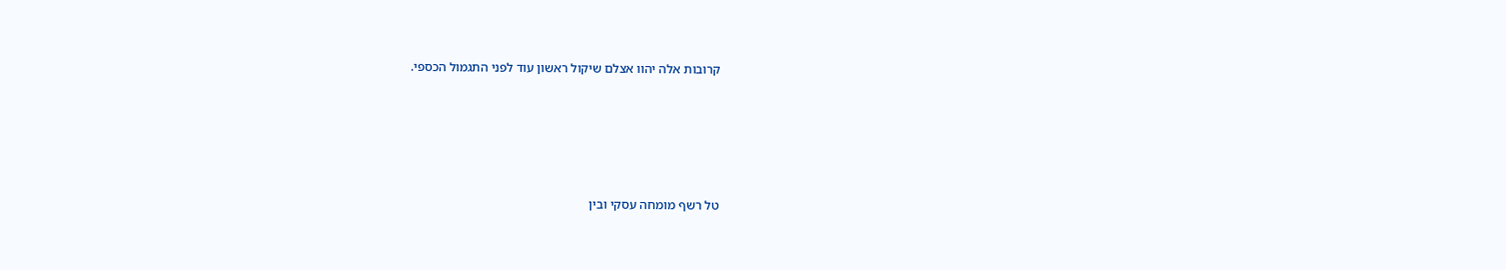קרובות אלה יהוו אצלם שיקול ראשון עוד לפני התגמול הכספי.





טל רשף מומחה עסקי ובין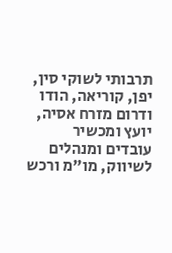תרבותי לשוקי סין, יפן, קוריאה, הודו ודרום מזרח אסיה, יועץ ומכשיר עובדים ומנהלים לשיווק, מו"מ ורכש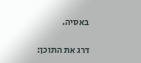באסיה.

דרג את התוכן: